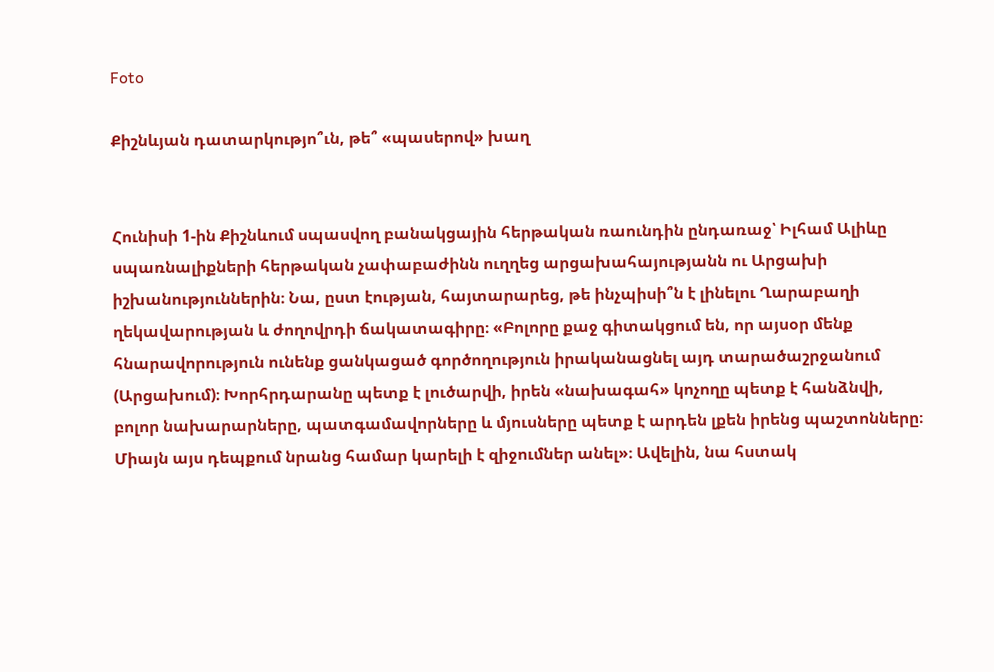Foto

Քիշնևյան դատարկությո՞ւն, թե՞ «պասերով» խաղ


Հունիսի 1-ին Քիշնևում սպասվող բանակցային հերթական ռաունդին ընդառաջ՝ Իլհամ Ալիևը սպառնալիքների հերթական չափաբաժինն ուղղեց արցախահայությանն ու Արցախի իշխանություններին։ Նա, ըստ էության, հայտարարեց, թե ինչպիսի՞ն է լինելու Ղարաբաղի ղեկավարության և ժողովրդի ճակատագիրը։ «Բոլորը քաջ գիտակցում են, որ այսօր մենք հնարավորություն ունենք ցանկացած գործողություն իրականացնել այդ տարածաշրջանում (Արցախում)։ Խորհրդարանը պետք է լուծարվի, իրեն «նախագահ» կոչողը պետք է հանձնվի, բոլոր նախարարները, պատգամավորները և մյուսները պետք է արդեն լքեն իրենց պաշտոնները։ Միայն այս դեպքում նրանց համար կարելի է զիջումներ անել»։ Ավելին, նա հստակ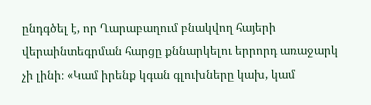ընդգծել է, որ Ղարաբաղում բնակվող հայերի վերաինտեգրման հարցը քննարկելու երրորդ առաջարկ չի լինի։ «Կամ իրենք կգան գլուխները կախ, կամ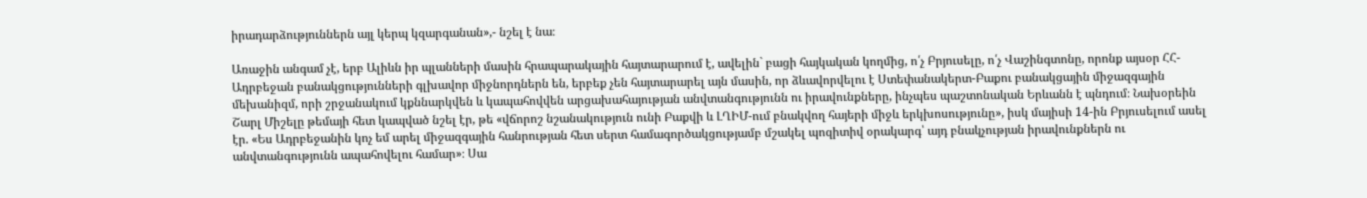իրադարձություններն այլ կերպ կզարգանան»,- նշել է նա։

Առաջին անգամ չէ, երբ Ալիևն իր պլանների մասին հրապարակային հայտարարում է, ավելին` բացի հայկական կողմից, ո՛չ Բրյուսելը, ո՛չ Վաշինգտոնը, որոնք այսօր ՀՀ-Ադրբեջան բանակցությունների գլխավոր միջնորդներն են, երբեք չեն հայտարարել այն մասին, որ ձևավորվելու է Ստեփանակերտ-Բաքու բանակցային միջազգային մեխանիզմ, որի շրջանակում կքննարկվեն և կապահովվեն արցախահայության անվտանգությունն ու իրավունքները, ինչպես պաշտոնական Երևանն է պնդում։ Նախօրեին Շարլ Միշելը թեմայի հետ կապված նշել էր, թե «վճորոշ նշանակություն ունի Բաքվի և ԼՂԻՄ-ում բնակվող հայերի միջև երկխոսությունը», իսկ մայիսի 14-ին Բրյուսելում ասել էր. «Ես Ադրբեջանին կոչ եմ արել միջազգային հանրության հետ սերտ համագործակցությամբ մշակել պոզիտիվ օրակարգ՝ այդ բնակչության իրավունքներն ու անվտանգությունն ապահովելու համար»։ Սա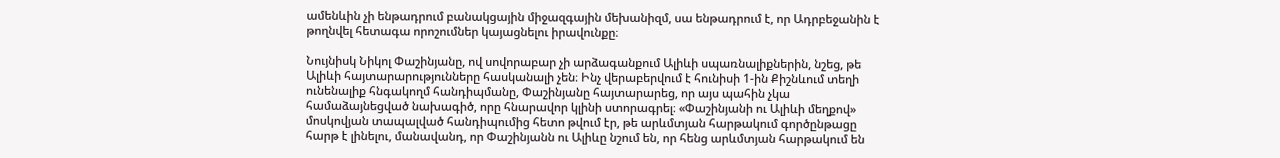ամենևին չի ենթադրում բանակցային միջազգային մեխանիզմ, սա ենթադրում է, որ Ադրբեջանին է թողնվել հետագա որոշումներ կայացնելու իրավունքը։

Նույնիսկ Նիկոլ Փաշինյանը, ով սովորաբար չի արձագանքում Ալիևի սպառնալիքներին, նշեց, թե Ալիևի հայտարարությունները հասկանալի չեն։ Ինչ վերաբերվում է հունիսի 1-ին Քիշնևում տեղի ունենալիք հնգակողմ հանդիպմանը, Փաշինյանը հայտարարեց, որ այս պահին չկա համաձայնեցված նախագիծ, որը հնարավոր կլինի ստորագրել։ «Փաշինյանի ու Ալիևի մեղքով» մոսկովյան տապալված հանդիպումից հետո թվում էր, թե արևմտյան հարթակում գործընթացը հարթ է լինելու, մանավանդ, որ Փաշինյանն ու Ալիևը նշում են, որ հենց արևմտյան հարթակում են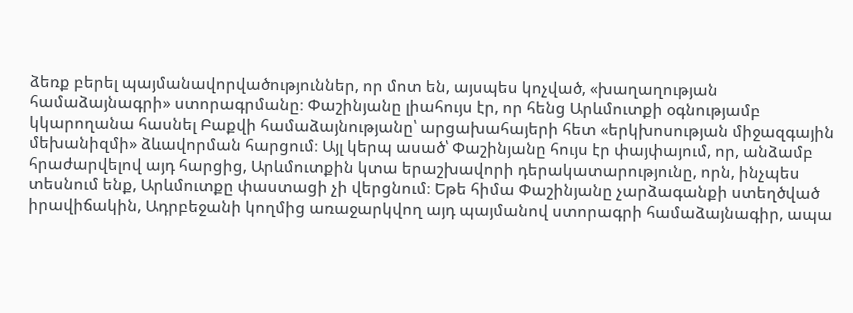ձեռք բերել պայմանավորվածություններ, որ մոտ են, այսպես կոչված, «խաղաղության համաձայնագրի» ստորագրմանը։ Փաշինյանը լիահույս էր, որ հենց Արևմուտքի օգնությամբ կկարողանա հասնել Բաքվի համաձայնությանը՝ արցախահայերի հետ «երկխոսության միջազգային մեխանիզմի» ձևավորման հարցում։ Այլ կերպ ասած՝ Փաշինյանը հույս էր փայփայում, որ, անձամբ հրաժարվելով այդ հարցից, Արևմուտքին կտա երաշխավորի դերակատարությունը, որն, ինչպես տեսնում ենք, Արևմուտքը փաստացի չի վերցնում։ Եթե հիմա Փաշինյանը չարձագանքի ստեղծված իրավիճակին, Ադրբեջանի կողմից առաջարկվող այդ պայմանով ստորագրի համաձայնագիր, ապա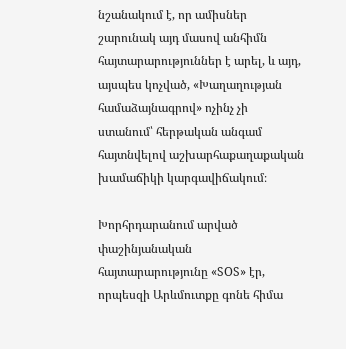նշանակում է, որ ամիսներ շարունակ այդ մասով անհիմն հայտարարություններ է արել, և այդ, այսպես կոչված, «Խաղաղության համաձայնագրով» ոչինչ չի ստանում՝ հերթական անգամ հայտնվելով աշխարհաքաղաքական խամաճիկի կարգավիճակում։

Խորհրդարանում արված փաշինյանական հայտարարությունը «SOS» էր, որպեսզի Արևմուտքը գոնե հիմա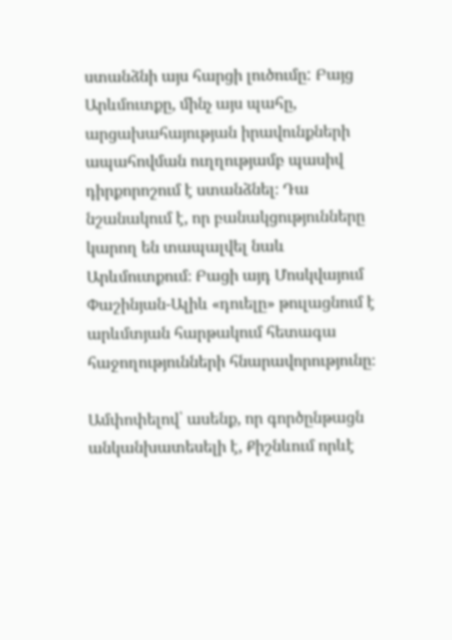ստանձնի այս հարցի լուծումը: Բայց Արևմուտքը, մինչ այս պահը, արցախահայության իրավունքների ապահովման ուղղությամբ պասիվ դիրքորոշում է ստանձնել։ Դա նշանակում է, որ բանակցությունները կարող են տապալվել նաև Արևմուտքում։ Բացի այդ Մոսկվայում Փաշինյան-Ալիև «դուելը» թուլացնում է արևմտյան հարթակում հետագա հաջողությունների հնարավորությունը։

Ամփոփելով՝ ասենք, որ գործընթացն անկանխատեսելի է, Քիշնևում որևէ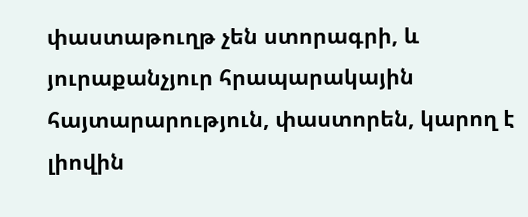փաստաթուղթ չեն ստորագրի, և յուրաքանչյուր հրապարակային հայտարարություն, փաստորեն, կարող է լիովին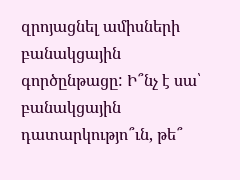զրոյացնել ամիսների բանակցային գործընթացը: Ի՞նչ է սա՝ բանակցային դատարկությո՞ւն, թե՞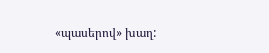«պասերով» խաղ: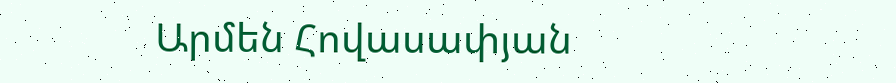Արմեն Հովասափյան